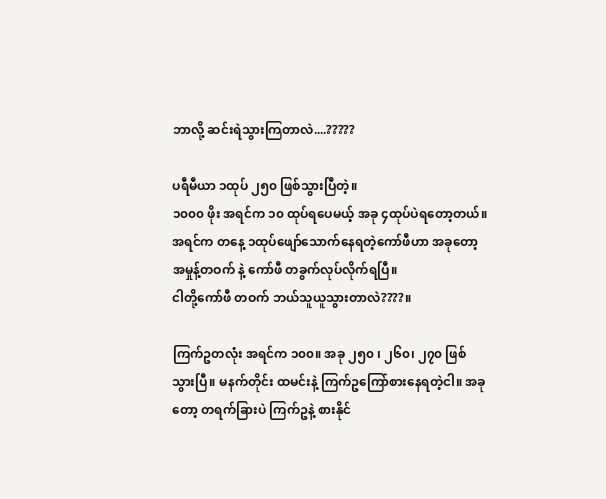ဘာလို့ ဆင်းရဲသွားကြတာလဲ....?????

ပရီမီယာ ၁ထုပ် ၂၅၀ ဖြစ်သွားပြီတဲ့။
၁၀၀၀ ဖိုး အရင်က ၁၀ ထုပ်ရပေမယ့် အခု ၄ထုပ်ပဲရတော့တယ်။ အရင်က တနေ့ ၁ထုပ်ဖျော်သောက်နေရတဲ့ကော်ဖီဟာ အခုတော့ အမှုန့်တဝက် နဲ့ ကော်ဖီ တခွက်လုပ်လိုက်ရပြီ။
ငါတို့ကော်ဖီ တဝက် ဘယ်သူယူသွားတာလဲ????။

ကြက်ဥတလုံး အရင်က ၁၀၀။ အခု ၂၅၀ ၊ ၂၆၀၊ ၂၇၀ ဖြစ်သွားပြီ။ မနက်တိုင်း ထမင်းနဲ့ ကြက်ဥကြော်စားနေရတဲ့ငါ။ အခုတော့ တရက်ခြားပဲ ကြက်ဥနဲ့ စားနိုင်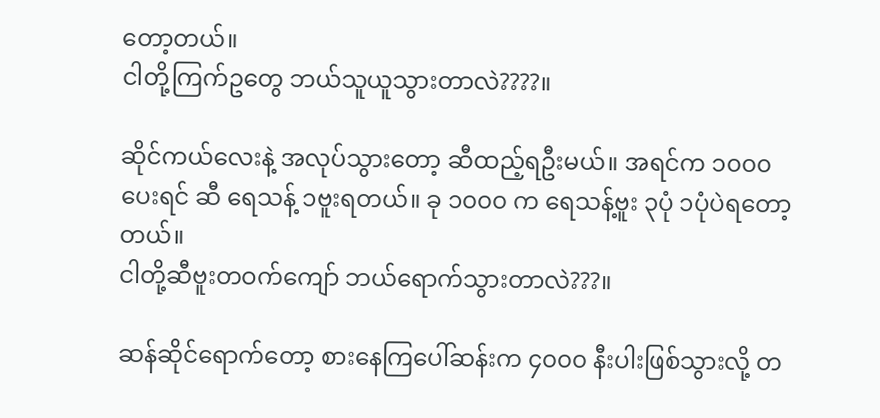တော့တယ်။
ငါတို့ကြက်ဥတွေ ဘယ်သူယူသွားတာလဲ????။

ဆိုင်ကယ်လေးနဲ့ အလုပ်သွားတော့ ဆီထည့်ရဦးမယ်။ အရင်က ၁၀၀၀ ပေးရင် ဆီ ရေသန့် ၁ဗူးရတယ်။ ခု ၁၀၀၀ က ရေသန့်ဗူး ၃ပုံ ၁ပုံပဲရတော့တယ်။
ငါတို့ဆီဗူးတဝက်ကျော် ဘယ်ရောက်သွားတာလဲ???။

ဆန်ဆိုင်ရောက်တော့ စားနေကြပေါ်ဆန်းက ၄၀၀၀ နီးပါးဖြစ်သွားလို့ တ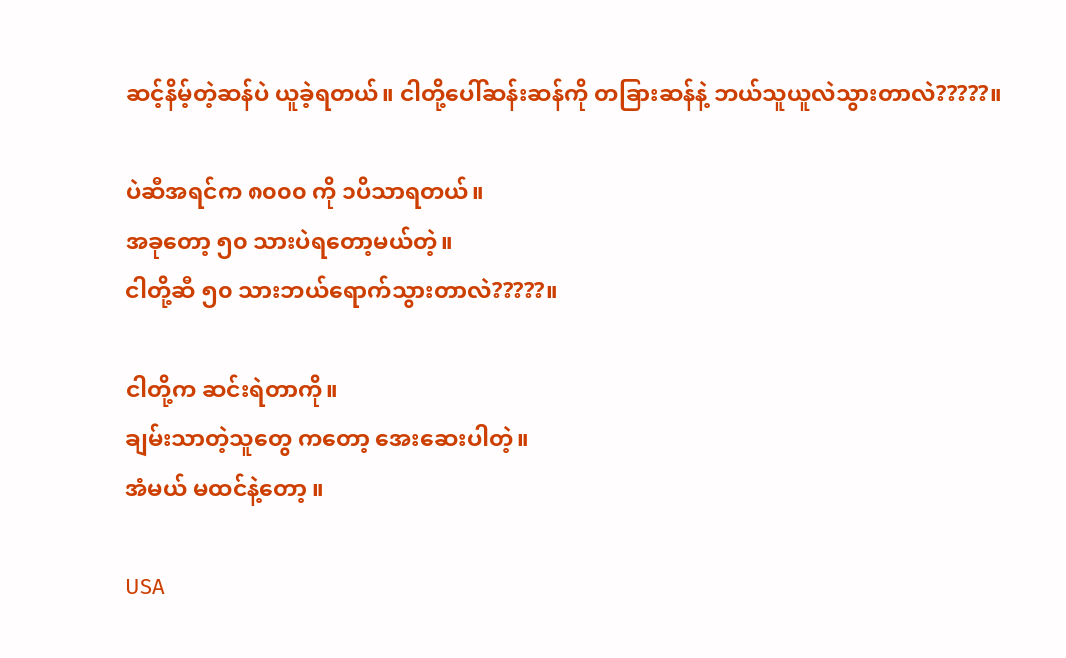ဆင့်နိမ့်တဲ့ဆန်ပဲ ယူခဲ့ရတယ်။ ငါတို့ပေါ်ဆန်းဆန်ကို တခြားဆန်နဲ့ ဘယ်သူယူလဲသွားတာလဲ?????။

ပဲဆီအရင်က ၈၀၀၀ ကို ၁ပိသာရတယ်။
အခုတော့ ၅၀ သားပဲရတော့မယ်တဲ့။
ငါတို့ဆီ ၅၀ သားဘယ်ရောက်သွားတာလဲ?????။

ငါတို့က ဆင်းရဲတာကို။
ချမ်းသာတဲ့သူတွေ ကတော့ အေးဆေးပါတဲ့။
အံမယ် မထင်နဲ့တော့ ။

USA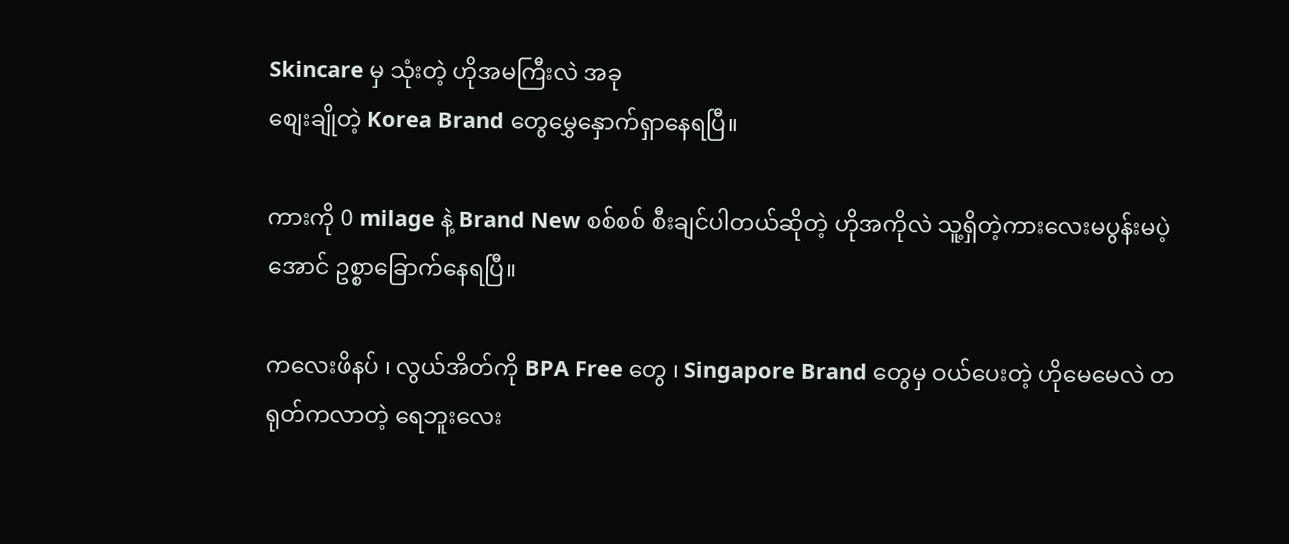Skincare မှ သုံးတဲ့ ဟိုအမကြီးလဲ အခု
စျေးချိုတဲ့ Korea Brand တွေမွှေနှောက်ရှာနေရပြီ။

ကားကို 0 milage နဲ့ Brand New စစ်စစ် စီးချင်ပါတယ်ဆိုတဲ့ ဟိုအကိုလဲ သူ့ရှိတဲ့ကားလေးမပွန်းမပဲ့အောင် ဥစ္စာခြောက်နေရပြီ။

ကလေးဖိနပ် ၊ လွယ်အိတ်ကို BPA Free တွေ ၊ Singapore Brand တွေမှ ဝယ်ပေးတဲ့ ဟိုမေမေလဲ တရုတ်ကလာတဲ့ ရေဘူးလေး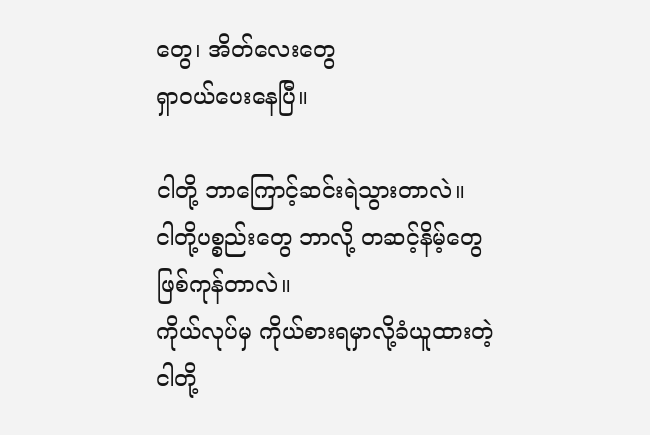တွေ၊ အိတ်လေးတွေ
ရှာဝယ်ပေးနေပြီ။

ငါတို့ ဘာကြောင့်ဆင်းရဲသွားတာလဲ။
ငါတို့ပစ္စည်းတွေ ဘာလို့ တဆင့်နိမ့်တွေဖြစ်ကုန်တာလဲ။
ကိုယ်လုပ်မှ ကိုယ်စားရမှာလို့ခံယူထားတဲ့
ငါတို့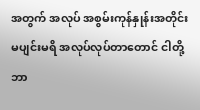အတွက် အလုပ် အစွမ်းကုန်နှုန်းအတိုင်း
မပျင်းမရိ အလုပ်လုပ်တာတောင် ငါတို့ ဘာ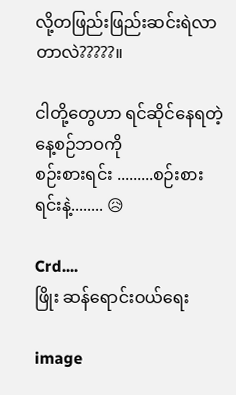လို့တဖြည်းဖြည်းဆင်းရဲလာတာလဲ?????။

ငါတို့တွေဟာ ရင်ဆိုင်နေရတဲ့ နေ့စဉ်ဘဝကို
စဉ်းစားရင်း .........စဉ်းစားရင်းနဲ့........ 😥

Crd....
ဖြိုး ဆန်ရောင်းဝယ်ရေး

image